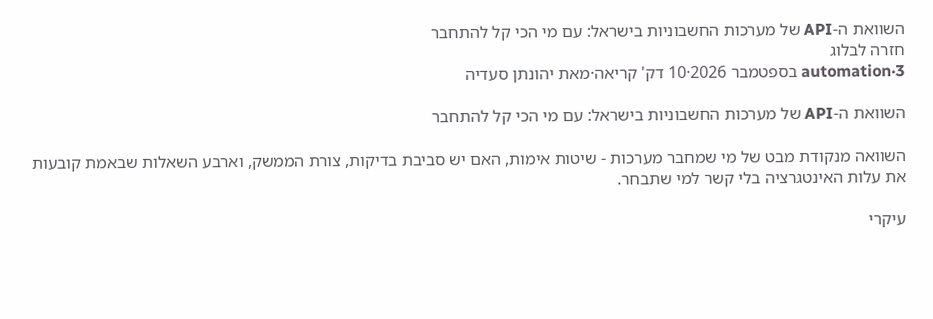השוואת ה-API של מערכות החשבוניות בישראל: עם מי הכי קל להתחבר
חזרה לבלוג
automation·3 בספטמבר 2026·10 דק' קריאה·מאת יהונתן סעדיה

השוואת ה-API של מערכות החשבוניות בישראל: עם מי הכי קל להתחבר

השוואה מנקודת מבט של מי שמחבר מערכות - שיטות אימות, האם יש סביבת בדיקות, צורת הממשק, וארבע השאלות שבאמת קובעות את עלות האינטגרציה בלי קשר למי שתבחר.

עיקרי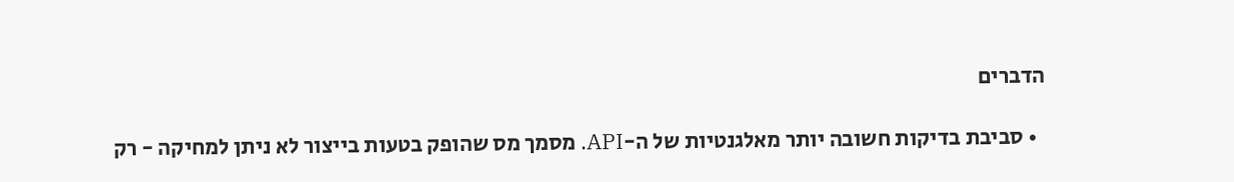הדברים

  • סביבת בדיקות חשובה יותר מאלגנטיות של ה-API. מסמך מס שהופק בטעות בייצור לא ניתן למחיקה - רק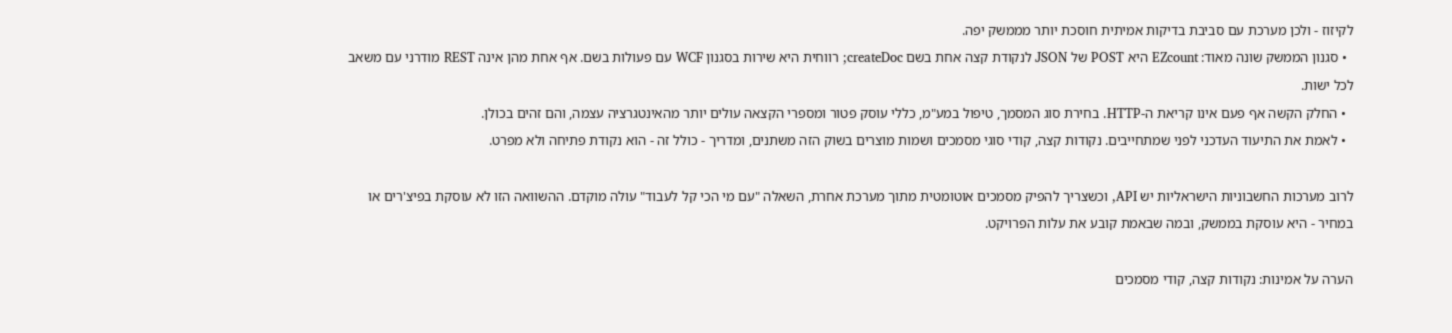לקיזוז - ולכן מערכת עם סביבת בדיקות אמיתית חוסכת יותר מממשק יפה.
  • סגנון הממשק שונה מאוד: EZcount היא POST של JSON לנקודת קצה אחת בשם createDoc; רווחית היא שירות בסגנון WCF עם פעולות בשם. אף אחת מהן אינה REST מודרני עם משאב לכל ישות.
  • החלק הקשה אף פעם אינו קריאת ה-HTTP. בחירת סוג המסמך, טיפול במע"מ, כללי עוסק פטור ומספרי הקצאה עולים יותר מהאינטגרציה עצמה, והם זהים בכולן.
  • לאמת את התיעוד העדכני לפני שמתחייבים. נקודות קצה, קודי סוגי מסמכים ושמות מוצרים בשוק הזה משתנים, ומדריך - כולל זה - הוא נקודת פתיחה ולא מפרט.

לרוב מערכות החשבוניות הישראליות יש API, וכשצריך להפיק מסמכים אוטומטית מתוך מערכת אחרת, השאלה "עם מי הכי קל לעבוד" עולה מוקדם. ההשוואה הזו לא עוסקת בפיצ'רים או במחיר - היא עוסקת בממשק, ובמה שבאמת קובע את עלות הפרויקט.

הערה על אמינות: נקודות קצה, קודי מסמכים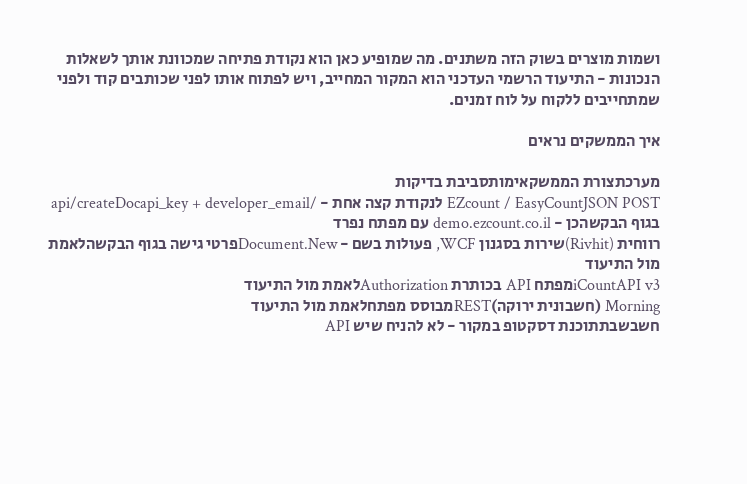ושמות מוצרים בשוק הזה משתנים. מה שמופיע כאן הוא נקודת פתיחה שמכוונת אותך לשאלות הנכונות - התיעוד הרשמי העדכני הוא המקור המחייב, ויש לפתוח אותו לפני שכותבים קוד ולפני שמתחייבים ללקוח על לוח זמנים.

איך הממשקים נראים

מערכתצורת הממשקאימותסביבת בדיקות
EZcount / EasyCountJSON POST לנקודת קצה אחת - /api/createDocapi_key + developer_email בגוף הבקשהכן - demo.ezcount.co.il עם מפתח נפרד
רווחית (Rivhit)שירות בסגנון WCF, פעולות בשם - Document.Newפרטי גישה בגוף הבקשהלאמת מול התיעוד
iCountAPI v3מפתח API בכותרת Authorizationלאמת מול התיעוד
Morning (חשבונית ירוקה)RESTמבוסס מפתחלאמת מול התיעוד
חשבשבתתוכנת דסקטופ במקור - לא להניח שיש API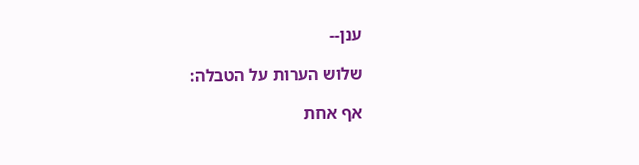ענן--

שלוש הערות על הטבלה:

אף אחת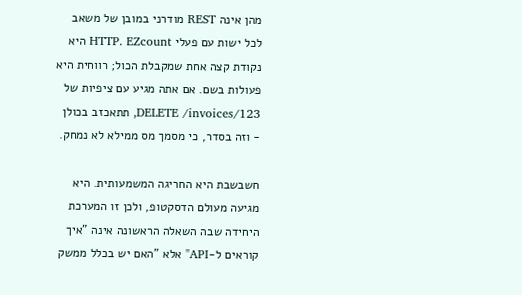מהן אינה REST מודרני במובן של משאב לכל ישות עם פעלי HTTP. EZcount היא נקודת קצה אחת שמקבלת הכול; רווחית היא פעולות בשם. אם אתה מגיע עם ציפיות של DELETE /invoices/123, תתאכזב בכולן - וזה בסדר, כי מסמך מס ממילא לא נמחק.

חשבשבת היא החריגה המשמעותית. היא מגיעה מעולם הדסקטופ, ולכן זו המערכת היחידה שבה השאלה הראשונה אינה "איך קוראים ל-API" אלא "האם יש בכלל ממשק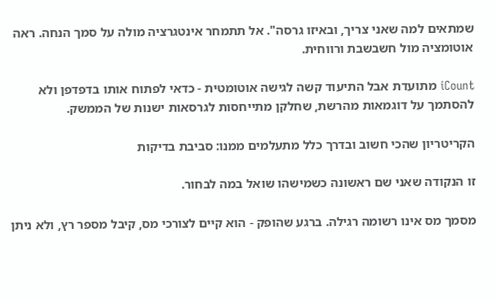שמתאים למה שאני צריך, ובאיזו גרסה". אל תתמחר אינטגרציה מולה על סמך הנחה. ראה אוטומציה מול חשבשבת ורווחית.

iCount מתועדת אבל התיעוד קשה לגישה אוטומטית - כדאי לפתוח אותו בדפדפן ולא להסתמך על דוגמאות מהרשת, שחלקן מתייחסות לגרסאות ישנות של הממשק.

הקריטריון שהכי חשוב ובדרך כלל מתעלמים ממנו: סביבת בדיקות

זו הנקודה שאני שם ראשונה כשמישהו שואל במה לבחור.

מסמך מס אינו רשומה רגילה. ברגע שהופק - הוא קיים לצורכי מס, קיבל מספר רץ, ולא ניתן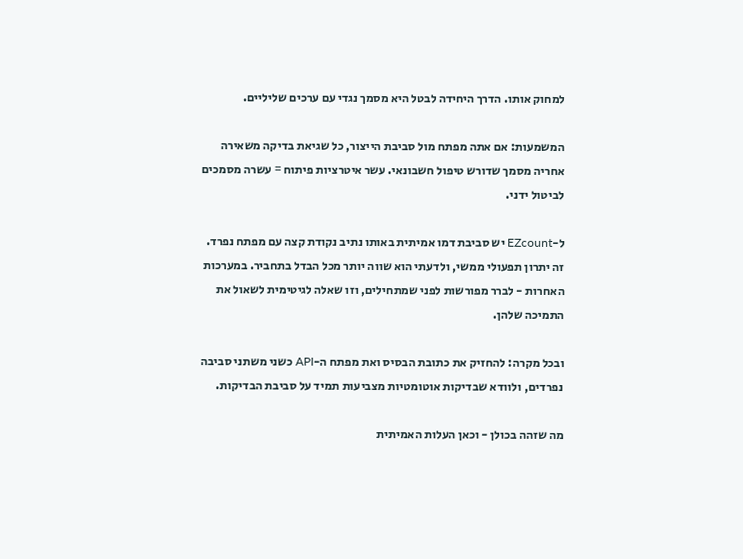למחוק אותו. הדרך היחידה לבטל היא מסמך נגדי עם ערכים שליליים.

המשמעות: אם אתה מפתח מול סביבת הייצור, כל שגיאת בדיקה משאירה אחריה מסמך שדורש טיפול חשבונאי. עשר איטרציות פיתוח = עשרה מסמכים לביטול ידני.

ל-EZcount יש סביבת דמו אמיתית באותו נתיב נקודת קצה עם מפתח נפרד. זה יתרון תפעולי ממשי, ולדעתי הוא שווה יותר מכל הבדל בתחביר. במערכות האחרות - לברר מפורשות לפני שמתחילים, וזו שאלה לגיטימית לשאול את התמיכה שלהן.

ובכל מקרה: להחזיק את כתובת הבסיס ואת מפתח ה-API כשני משתני סביבה נפרדים, ולוודא שבדיקות אוטומטיות מצביעות תמיד על סביבת הבדיקות.

מה שזהה בכולן - וכאן העלות האמיתית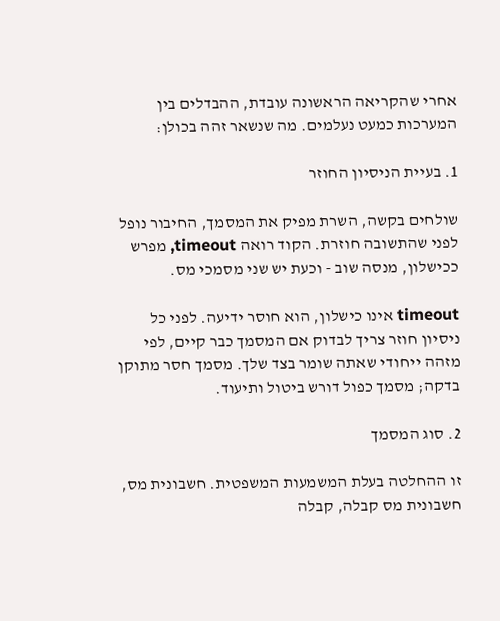אחרי שהקריאה הראשונה עובדת, ההבדלים בין המערכות כמעט נעלמים. מה שנשאר זהה בכולן:

1. בעיית הניסיון החוזר

שולחים בקשה, השרת מפיק את המסמך, החיבור נופל לפני שהתשובה חוזרת. הקוד רואה timeout, מפרש ככישלון, מנסה שוב - וכעת יש שני מסמכי מס.

timeout אינו כישלון, הוא חוסר ידיעה. לפני כל ניסיון חוזר צריך לבדוק אם המסמך כבר קיים, לפי מזהה ייחודי שאתה שומר בצד שלך. מסמך חסר מתוקן בדקה; מסמך כפול דורש ביטול ותיעוד.

2. סוג המסמך

זו ההחלטה בעלת המשמעות המשפטית. חשבונית מס, חשבונית מס קבלה, קבלה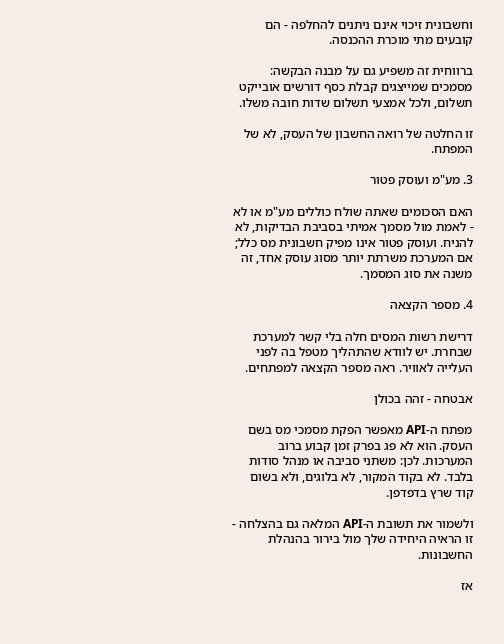וחשבונית זיכוי אינם ניתנים להחלפה - הם קובעים מתי מוכרת ההכנסה.

ברווחית זה משפיע גם על מבנה הבקשה: מסמכים שמייצגים קבלת כסף דורשים אובייקט תשלום, ולכל אמצעי תשלום שדות חובה משלו.

זו החלטה של רואה החשבון של העסק, לא של המפתח.

3. מע"מ ועוסק פטור

האם הסכומים שאתה שולח כוללים מע"מ או לא - לאמת מול מסמך אמיתי בסביבת הבדיקות, לא להניח. ועוסק פטור אינו מפיק חשבונית מס כלל; אם המערכת משרתת יותר מסוג עוסק אחד, זה משנה את סוג המסמך.

4. מספר הקצאה

דרישת רשות המסים חלה בלי קשר למערכת שבחרת. יש לוודא שהתהליך מטפל בה לפני העלייה לאוויר. ראה מספר הקצאה למפתחים.

אבטחה - זהה בכולן

מפתח ה-API מאפשר הפקת מסמכי מס בשם העסק. הוא לא פג בפרק זמן קבוע ברוב המערכות. לכן: משתני סביבה או מנהל סודות בלבד. לא בקוד המקור, לא בלוגים, ולא בשום קוד שרץ בדפדפן.

ולשמור את תשובת ה-API המלאה גם בהצלחה - זו הראיה היחידה שלך מול בירור בהנהלת החשבונות.

אז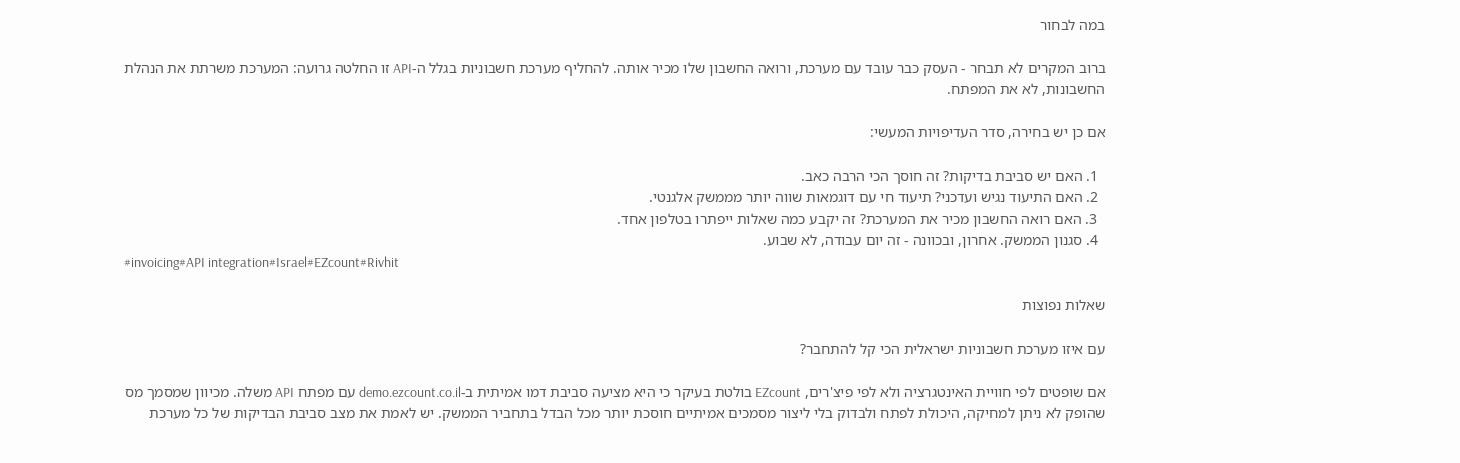במה לבחור

ברוב המקרים לא תבחר - העסק כבר עובד עם מערכת, ורואה החשבון שלו מכיר אותה. להחליף מערכת חשבוניות בגלל ה-API זו החלטה גרועה: המערכת משרתת את הנהלת החשבונות, לא את המפתח.

אם כן יש בחירה, סדר העדיפויות המעשי:

  1. האם יש סביבת בדיקות? זה חוסך הכי הרבה כאב.
  2. האם התיעוד נגיש ועדכני? תיעוד חי עם דוגמאות שווה יותר מממשק אלגנטי.
  3. האם רואה החשבון מכיר את המערכת? זה יקבע כמה שאלות ייפתרו בטלפון אחד.
  4. סגנון הממשק. אחרון, ובכוונה - זה יום עבודה, לא שבוע.
#invoicing#API integration#Israel#EZcount#Rivhit

שאלות נפוצות

עם איזו מערכת חשבוניות ישראלית הכי קל להתחבר?

אם שופטים לפי חוויית האינטגרציה ולא לפי פיצ'רים, EZcount בולטת בעיקר כי היא מציעה סביבת דמו אמיתית ב-demo.ezcount.co.il עם מפתח API משלה. מכיוון שמסמך מס שהופק לא ניתן למחיקה, היכולת לפתח ולבדוק בלי ליצור מסמכים אמיתיים חוסכת יותר מכל הבדל בתחביר הממשק. יש לאמת את מצב סביבת הבדיקות של כל מערכת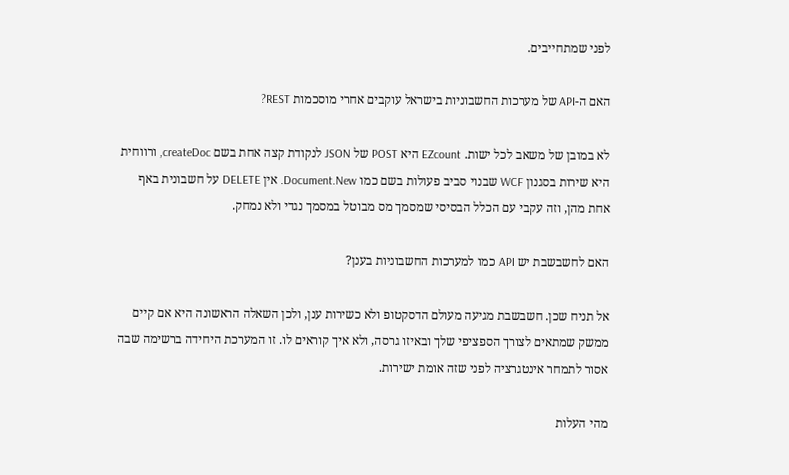לפני שמתחייבים.

האם ה-API של מערכות החשבוניות בישראל עוקבים אחרי מוסכמות REST?

לא במובן של משאב לכל ישות. EZcount היא POST של JSON לנקודת קצה אחת בשם createDoc, ורווחית היא שירות בסגנון WCF שבנוי סביב פעולות בשם כמו Document.New. אין DELETE על חשבונית באף אחת מהן, וזה עקבי עם הכלל הבסיסי שמסמך מס מבוטל במסמך נגדי ולא נמחק.

האם לחשבשבת יש API כמו למערכות החשבוניות בענן?

אל תניח שכן. חשבשבת מגיעה מעולם הדסקטופ ולא כשירות ענן, ולכן השאלה הראשונה היא אם קיים ממשק שמתאים לצורך הספציפי שלך ובאיזו גרסה, ולא איך קוראים לו. זו המערכת היחידה ברשימה שבה אסור לתמחר אינטגרציה לפני שזה אומת ישירות.

מהי העלות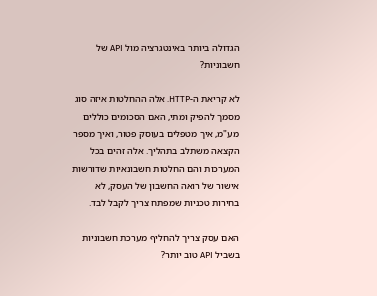הגדולה ביותר באינטגרציה מול API של חשבוניות?

לא קריאת ה-HTTP. אלה ההחלטות איזה סוג מסמך להפיק ומתי, האם הסכומים כוללים מע"מ, איך מטפלים בעוסק פטור, ואיך מספר הקצאה משתלב בתהליך. אלה זהים בכל המערכות והם החלטות חשבונאיות שדורשות אישור של רואה החשבון של העסק, לא בחירות טכניות שמפתח צריך לקבל לבד.

האם עסק צריך להחליף מערכת חשבוניות בשביל API טוב יותר?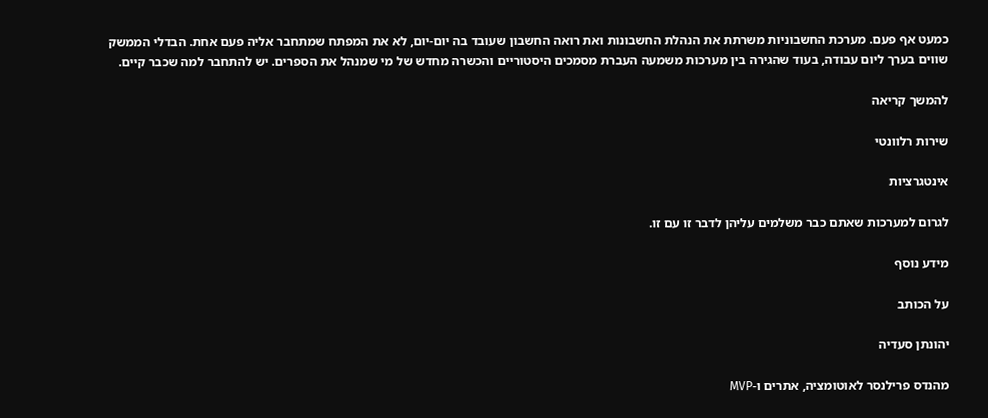כמעט אף פעם. מערכת החשבוניות משרתת את הנהלת החשבונות ואת רואה החשבון שעובד בה יום-יום, לא את המפתח שמתחבר אליה פעם אחת. הבדלי הממשק שווים בערך ליום עבודה, בעוד שהגירה בין מערכות משמעה העברת מסמכים היסטוריים והכשרה מחדש של מי שמנהל את הספרים. יש להתחבר למה שכבר קיים.

להמשך קריאה

שירות רלוונטי

אינטגרציות

לגרום למערכות שאתם כבר משלמים עליהן לדבר זו עם זו.

מידע נוסף

על הכותב

יהונתן סעדיה

מהנדס פרילנסר לאוטומציה, אתרים ו-MVP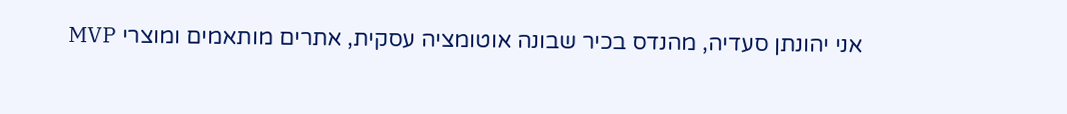אני יהונתן סעדיה, מהנדס בכיר שבונה אוטומציה עסקית, אתרים מותאמים ומוצרי MVP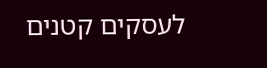לעסקים קטנים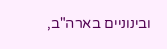ובינוניים בארה"ב,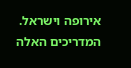אירופה וישראל. המדריכים האלה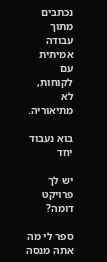נכתבים מתוך עבודה אמיתית עם לקוחות, לא מתיאוריה.

בוא נעבוד יחד

יש לך פרויקט דומה?

ספר לי מה אתה מנסה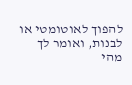להפוך לאוטומטי או לבנות, ואומר לך מהי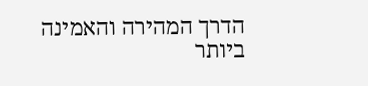הדרך המהירה והאמינה ביותר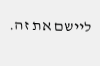ליישם את זה.